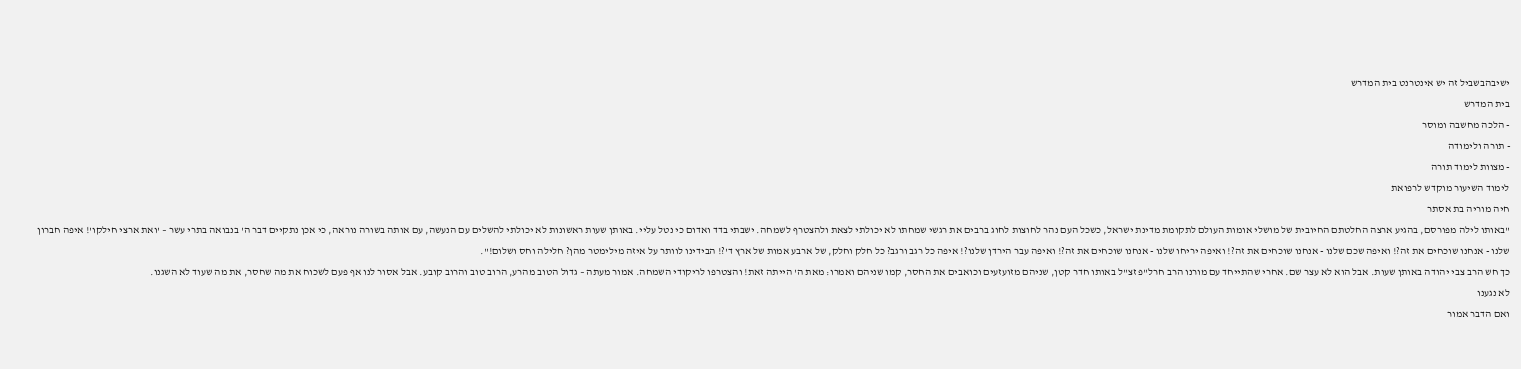ישיבהבשביל זה יש אינטרנט בית המדרש
בית המדרש
- הלכה מחשבה ומוסר
- תורה ולימודה
- מצוות לימוד תורה
לימוד השיעור מוקדש לרפואת
חיה מוריה בת אסתר
"באותו לילה מפורסם, בהגיע ארצה החלטתם החיובית של מושלי אומות העולם לתקומת מדינת ישראל, כשכל העם נהר לחוצות לחוג ברבים את רגשי שמחתו לא יכולתי לצאת ולהצטרף לשמחה. ישבתי בדד ואדום כי נטל עליי. באותן שעות ראשונות לא יכולתי להשלים עם הנעשה, עם אותה בשורה נוראה, כי אכן נתקיים דבר ה' בנבואה בתרי עשר – 'ואת ארצי חילקו'! איפה חברון שלנו - אנחנו שוכחים את זה?! ואיפה שכם שלנו - אנחנו שוכחים את זה?! ואיפה יריחו שלנו - אנחנו שוכחים את זה?! ואיפה עבר הירדן שלנו?! איפה כל רגב ורגב? כל חלק וחלק, של ארבע אמות של ארץ ד'?! הבידינו לוותר על איזה מילימטר מהן? חלילה וחס ושלום!".
כך חש הרב צבי יהודה באותן שעות. אבל הוא לא עצר שם. אחרי שהתייחד עם מורנו הרב חרל"פ זצ"ל באותו חדר קטן, שניהם מזועזעים וכואבים את החסר, קמו שניהם ואמרו: מאת ה' הייתה זאת! והצטרפו לריקודי השמחה. אמור מעתה – גדול הטוב מהרע, הרוב טוב והרוב קובע. אבל אסור לנו אף פעם לשכוח את מה שחסר, את מה שעוד לא השגנו.
לא נגענו
ואם הדבר אמור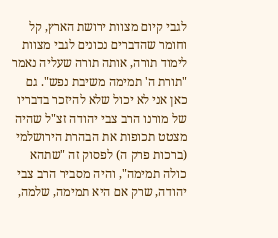לגבי קיום מצוות ירושת הארץ, קל וחומר שהדברים נכונים לגבי מצוות לימוד תורה, אותה תורה שעליה נאמר "תורת ה' תמימה משיבת נפש". גם כאן אני לא יכול שלא להיזכר בדבריו של מורנו הרב צבי יהודה זצ"ל שהיה מצטט תכופות את הבהרת הירושלמי (ברכות פרק ה) לפסוק זה "שתהא כולה תמימה", והיה מסביר הרב צבי יהודה, שרק אם היא תמימה, שלמה,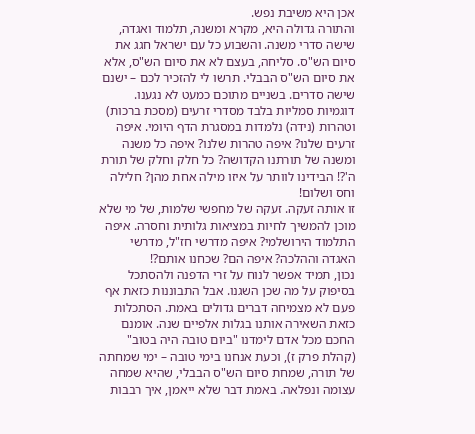אכן היא משיבת נפש.
והתורה גדולה היא, מקרא ומשנה, תלמוד ואגדה, שישה סדרי משנה. והשבוע כל עם ישראל חגג את סיום הש"ס. סליחה, בעצם לא את סיום הש"ס, אלא את סיום הש"ס הבבלי. תרשו לי להזכיר לכם – ישנם שישה סדרים. בשניים מתוכם כמעט לא נגענו. דוגמיות סמליות בלבד מסדרי זרעים (מסכת ברכות) וטהרות (נידה) נלמדות במסגרת הדף היומי. איפה זרעים שלנו? איפה טהרות שלנו? איפה כל משנה ומשנה של תורתנו הקדושה? כל חלק וחלק של תורת ה'?! הבידינו לוותר על איזו מילה אחת מהן? חלילה וחס ושלום!
זו אותה זעקה. זעקה של מחפשי שלמות, של מי שלא מוכן להמשיך לחיות במציאות גלותית וחסרה. איפה התלמוד הירושלמי? איפה מדרשי חז"ל, מדרשי האגדה וההלכה? איפה הם? שכחנו אותם?!
נכון, תמיד אפשר לנוח על זרי הדפנה ולהסתכל בסיפוק על מה שכן השגנו. אבל התבוננות כזאת אף פעם לא מצמיחה דברים גדולים באמת. הסתכלות כזאת השאירה אותנו בגלות אלפיים שנה. אומנם החכם מכל אדם לימדנו "ביום טובה היה בטוב" (קהלת פרק ז), וכעת אנחנו בימי טובה – ימי שמחתה של תורה, שמחת סיום הש"ס הבבלי, שהיא שמחה עצומה ונפלאה. באמת דבר שלא ייאמן, איך רבבות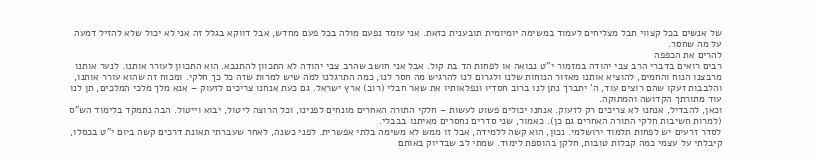של אנשים בכל קצווי תבל מצליחים לעמוד במשימה יומיומית תובענית כזאת. אני עומד נפעם מולה בכל פעם מחדש, אבל דווקא בגלל זה אני לא יכול שלא להזיל דמעה על מה שחסר.
להרים את הכפפה
רבים רואים בדברי הרב צבי יהודה במזמור י"ט נבואה או לפחות הד בת קול. אבל אני חושב שהרב צבי יהודה לא התכוון להתנבא. הוא התכוון לעורר אותנו. לנער אותנו מרבצנו הנוח והחמים, להוציא אותנו מאזור הנוחות שלנו ולגרום לנו להרגיש מה חסר לנו, כמה התרגלנו למה שיש למרות שזה כל כך חלקי. ומכוח זה שהוא עורר אותנו, והלבבות זעקו שהם רוצים עוד, ה' יתברך נתן לנו ברוב חסדיו ונפלאותיו את שאר חבלי (רוב) ארץ ישראל. גם כעת אנחנו צריכים לזעוק – אנא מלך מלכי המלכים, תן לנו עוד מתורתך הקדושה והמתוקה.
וכאן, להבדיל, אנחנו לא צריכים רק לזעוק. אנחנו יכולים פשוט לעשות – חלקי התורה האחרים מונחים לפנינו, וכל הרוצה ליטול, יבוא וייטול. הבה נתמקד בלימוד הש"ס (למרות חשיבות חלקי התורה האחרים גם כן). כאמור, שני סדרים נחסרים מאיתנו בבבלי.
לסדר זרעים יש לפחות תלמוד ירושלמי. נכון, הוא קשה ללמידה, אבל זו ממש לא משימה בלתי אפשרית. לפני כשנה, לאחר שעברתי תאונת דרכים קשה ביום י"ט בכסלו, קיבלתי על עצמי כמה קבלות טובות, חלקן בהוספת לימוד. שמתי לב שבדיוק באותם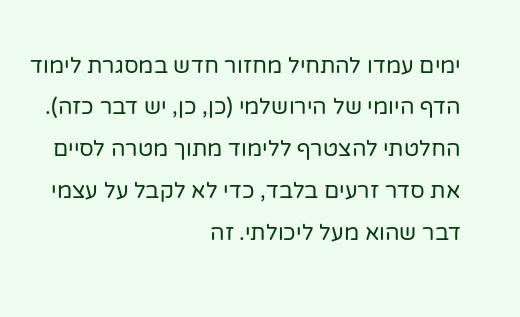ימים עמדו להתחיל מחזור חדש במסגרת לימוד הדף היומי של הירושלמי (כן, כן, יש דבר כזה). החלטתי להצטרף ללימוד מתוך מטרה לסיים את סדר זרעים בלבד, כדי לא לקבל על עצמי דבר שהוא מעל ליכולתי. זה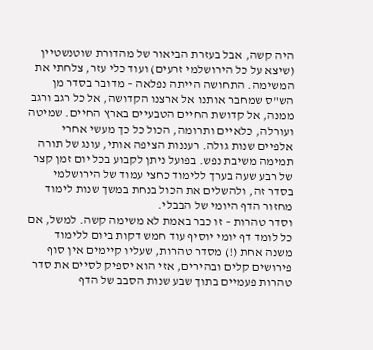היה קשה, אבל בעזרת הביאור של מהדורת שוטנשטיין (שיצא על כל הירושלמי זרעים) ועוד כלי עזר, צלחתי את המשימה. התחושה הייתה נפלאה – מדובר בסדר מן הש"ס שמחבר אותנו אל ארצנו הקדושה, אל כל רגב ורגב ממנה, אל קדושת החיים הטבעיים בארץ החיים. שמיטה ועורלה, כלאיים ותרומה, הכול כל כך מעשי אחרי אלפיים שנות גולה. רעננות הציפה אותי, עונג של תורה תמימה משיבת נפש. בפועל ניתן לקבוע בכל יום זמן קצר של רבע שעה בערך ללימוד כחצי עמוד של הירושלמי בסדר זה, ולהשלים את הכול בנחת במשך שנות לימוד מחזור הדף היומי של הבבלי.
וסדר טהרות – זו כבר באמת לא משימה קשה. למשל, אם כל לומד דף יומי יוסיף עוד חמש דקות ביום ללימוד משנה אחת (!) מסדר טהרות, שעליו קיימים אין סוף פירושים קלים ובהירים, אזי הוא יספיק לסיים את סדר טהרות פעמיים בתוך שבע שנות הסבב של הדף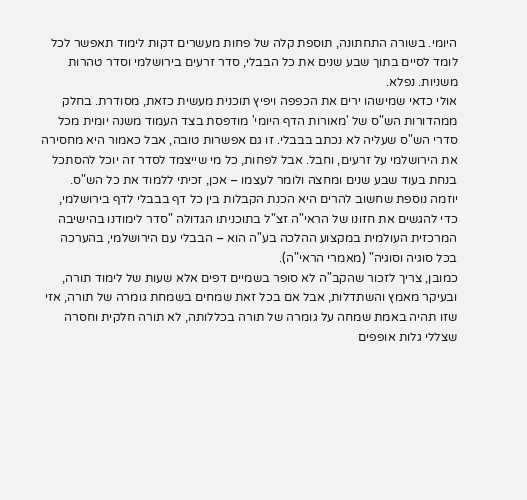היומי. בשורה התחתונה, תוספת קלה של פחות מעשרים דקות לימוד תאפשר לכל לומד לסיים בתוך שבע שנים את כל הבבלי, סדר זרעים בירושלמי וסדר טהרות משניות. נפלא.
אולי כדאי שמישהו ירים את הכפפה ויפיץ תוכנית מעשית כזאת, מסודרת. בחלק ממהדורות הש"ס של 'מאורות הדף היומי' מודפסת בצד העמוד משנה יומית מכל סדרי הש"ס שעליה לא נכתב בבבלי. זו גם אפשרות טובה, אבל כאמור היא מחסירה את הירושלמי על זרעים, וחבל. אבל לפחות, כל מי שייצמד לסדר זה יוכל להסתכל בנחת בעוד שבע שנים ומחצה ולומר לעצמו – אכן, זכיתי ללמוד את כל הש"ס.
יוזמה נוספת שחשוב להרים היא הכנת הקבלות בין כל דף בבבלי לדף בירושלמי, כדי להגשים את חזונו של הראי"ה זצ"ל בתוכניתו הגדולה "סדר לימודנו בהישיבה המרכזית העולמית במקצוע ההלכה בע"ה הוא – הבבלי עם הירושלמי, בהערכה בכל סוגיה וסוגיה" (מאמרי הראי"ה).
כמובן, צריך לזכור שהקב"ה לא סופר בשמיים דפים אלא שעות של לימוד תורה, ובעיקר מאמץ והשתדלות, אבל אם בכל זאת שמחים בשמחת גומרה של תורה, אזי שזו תהיה באמת שמחה על גומרה של תורה בכללותה, לא תורה חלקית וחסרה שצללי גלות אופפים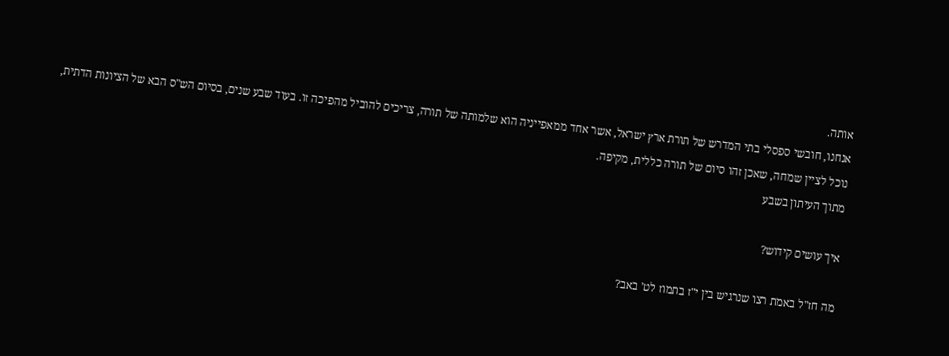אותה.
אנחנו, חובשי ספסלי בתי המדרש של תורת ארץ ישראל, אשר אחד ממאפייניה הוא שלמותה של תורה, צריכים להוביל מהפיכה זו. בעוד שבע שנים, בסיום הש"ס הבא של הציונות הדתית, נוכל לציין שמחה, שאכן זהו סיום של תורה כללית, מקיפה.
מתוך העיתון בשבע

איך עושים קידוש?

מה חז"ל באמת רצו שנרגיש בין י"ז בתמוז לט' באב?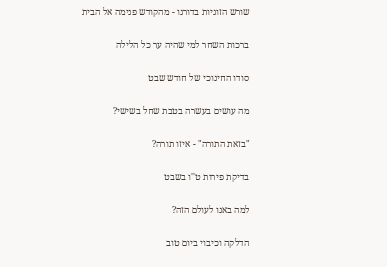שורש הזוגיות בדורנו - מהקודש פנימה אל הבית

ברכות השחר למי שהיה ער כל הלילה

סודו החינוכי של חודש שבט

מה עושים בעשרה בטבת שחל בשישי?

"בזאת התורה" - איזו תורה?

בדיקת פירות ט''ו בשבט

למה באנו לעולם הזה?

הדלקה וכיבוי ביום טוב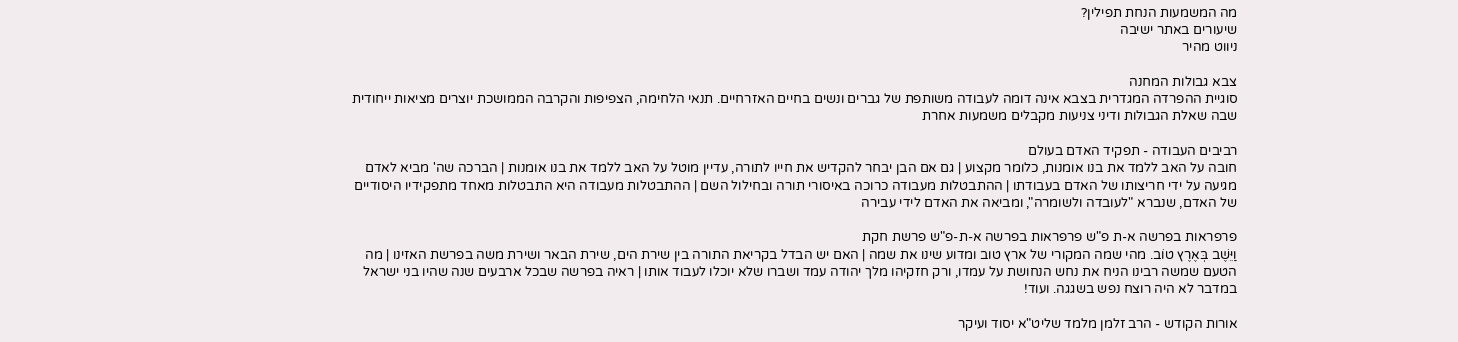מה המשמעות הנחת תפילין?
שיעורים באתר ישיבה
ניווט מהיר

צבא גבולות המחנה
סוגיית ההפרדה המגדרית בצבא אינה דומה לעבודה משותפת של גברים ונשים בחיים האזרחיים. תנאי הלחימה, הצפיפות והקרבה הממושכת יוצרים מציאות ייחודית שבה שאלת הגבולות ודיני צניעות מקבלים משמעות אחרת

רביבים העבודה - תפקיד האדם בעולם
חובה על האב ללמד את בנו אומנות, כלומר מקצוע | גם אם הבן יבחר להקדיש את חייו לתורה, עדיין מוטל על האב ללמד את בנו אומנות | הברכה שה' מביא לאדם מגיעה על ידי חריצותו של האדם בעבודתו | ההתבטלות מעבודה כרוכה באיסורי תורה ובחילול השם | ההתבטלות מעבודה היא התבטלות מאחד מתפקידיו היסודיים של האדם, שנברא "לעובדה ולשומרה", ומביאה את האדם לידי עבירה

פרפראות בפרשה א-ת פ"ש פרפראות בפרשה א-ת-פ"ש פרשת חקת
וַיֵּשֶׁב בְּאֶרֶץ טוֹב. מהי שמה המקורי של ארץ טוב ומדוע שינו את שמה | האם יש הבדל בקריאת התורה בין שירת הים, שירת הבאר ושירת משה בפרשת האזינו | מה הטעם שמשה רבינו הניח את נחש הנחושת על עמדו, ורק חזקיהו מלך יהודה עמד ושברו שלא יוכלו לעבוד אותו | ראיה בפרשה שבכל ארבעים שנה שהיו בני ישראל במדבר לא היה רוצח נפש בשגגה. ועוד!

אורות הקודש - הרב זלמן מלמד שליט"א יסוד ועיקר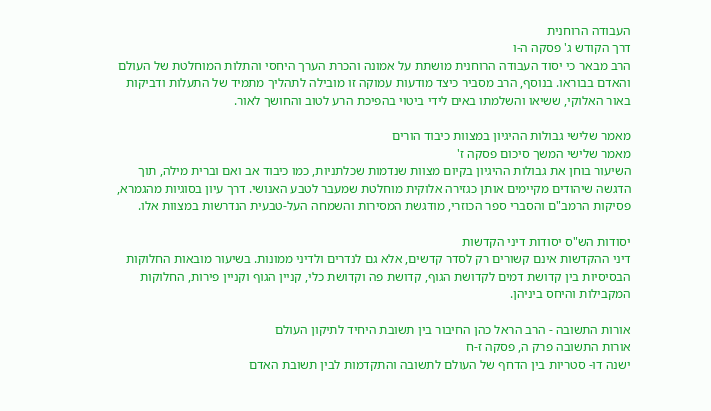העבודה הרוחנית
דרך הקודש ג' פסקה ה-ו
הרב מבאר כי יסוד העבודה הרוחנית מושתת על אמונה והכרת הערך היחסי והתלות המוחלטת של העולם והאדם בבוראו. בנוסף, הרב מסביר כיצד מודעות עמוקה זו מובילה לתהליך מתמיד של התעלות ודביקות באור האלוקי, ששיאו והשלמתו באים לידי ביטוי בהפיכת הרע לטוב והחושך לאור.

מאמר שלישי גבולות ההיגיון במצוות כיבוד הורים
מאמר שלישי המשך סיכום פסקה ז'
השיעור בוחן את גבולות ההיגיון בקיום מצוות שנדמות שכלתניות, כמו כיבוד אב ואם וברית מילה, תוך הדגשה שיהודים מקיימים אותן כגזירה אלוקית מוחלטת שמעבר לטבע האנושי. דרך עיון בסוגיות מהגמרא, פסיקות הרמב"ם והסברי ספר הכוזרי, מודגשת המסירות והשמחה העל-טבעית הנדרשות במצוות אלו.

יסודות הש"ס יסודות דיני הקדשות
דיני ההקדשות אינם קשורים רק לסדר קדשים, אלא גם לנדרים ולדיני ממונות. בשיעור מובאות החלוקות הבסיסיות בין קדושת דמים לקדושת הגוף, קדושת פה וקדושת כלי, קניין הגוף וקניין פירות, החלוקות המקבילות והיחס ביניהן.

אורות התשובה - הרב הראל כהן החיבור בין תשובת היחיד לתיקון העולם
אורות התשובה פרק ה, פסקה ז-ח
ישנה דו- סטריות בין הדחף של העולם לתשובה והתקדמות לבין תשובת האדם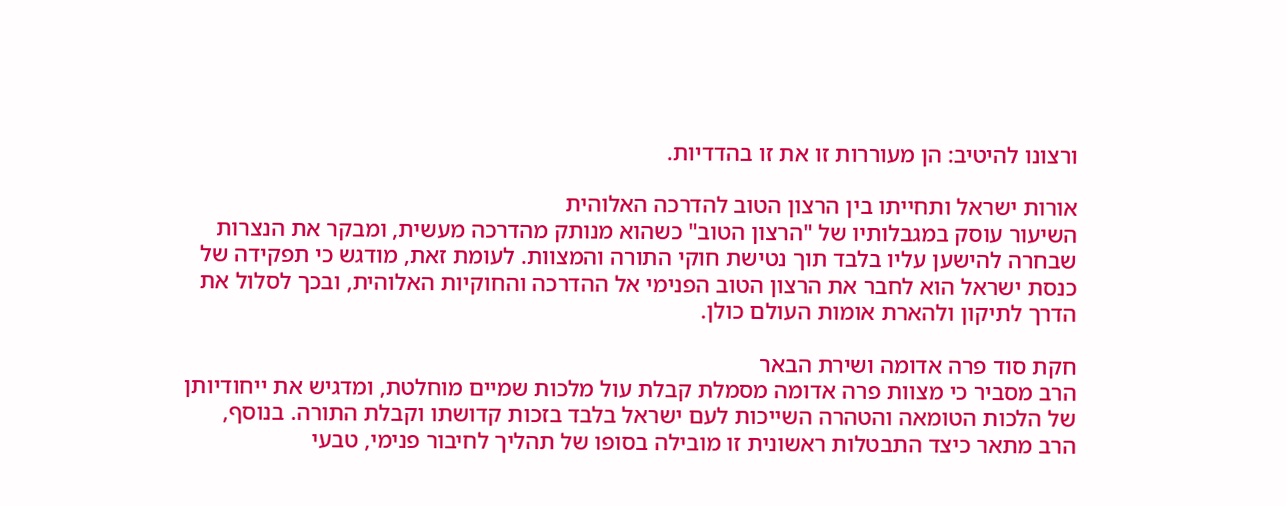ורצונו להיטיב: הן מעוררות זו את זו בהדדיות.

אורות ישראל ותחייתו בין הרצון הטוב להדרכה האלוהית
השיעור עוסק במגבלותיו של "הרצון הטוב" כשהוא מנותק מהדרכה מעשית, ומבקר את הנצרות שבחרה להישען עליו בלבד תוך נטישת חוקי התורה והמצוות. לעומת זאת, מודגש כי תפקידה של כנסת ישראל הוא לחבר את הרצון הטוב הפנימי אל ההדרכה והחוקיות האלוהית, ובכך לסלול את הדרך לתיקון ולהארת אומות העולם כולן.

חקת סוד פרה אדומה ושירת הבאר
הרב מסביר כי מצוות פרה אדומה מסמלת קבלת עול מלכות שמיים מוחלטת, ומדגיש את ייחודיותן של הלכות הטומאה והטהרה השייכות לעם ישראל בלבד בזכות קדושתו וקבלת התורה. בנוסף, הרב מתאר כיצד התבטלות ראשונית זו מובילה בסופו של תהליך לחיבור פנימי, טבעי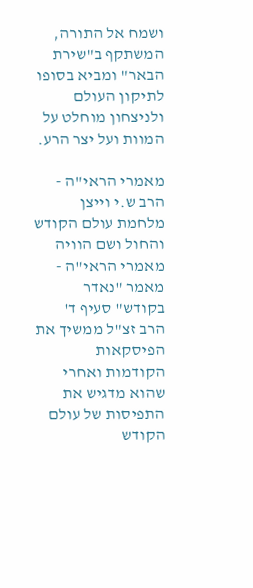ושמח אל התורה, המשתקף ב"שירת הבאר" ומביא בסופו לתיקון העולם ולניצחון מוחלט על המוות ועל יצר הרע.

מאמרי הראי"ה - הרב ש.י וייצן מלחמת עולם הקודש והחול ושם הוויה
מאמרי הראי"ה - מאמר "נאדר בקודש" סעיף ד'
הרב זצ"ל ממשיך את הפיסקאות הקודמות ואחרי שהוא מדגיש את התפיסות של עולם הקודש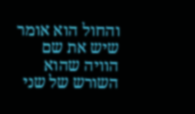והחול הוא אומר שיש את שם הוויה שהוא השורש של שני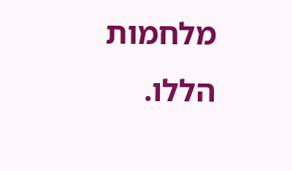מלחמות הללו.